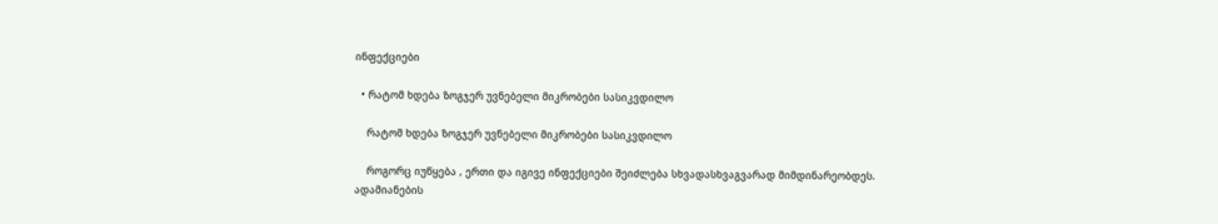ინფექციები

  • რატომ ხდება ზოგჯერ უვნებელი მიკრობები სასიკვდილო

    რატომ ხდება ზოგჯერ უვნებელი მიკრობები სასიკვდილო

    როგორც იუწყება , ერთი და იგივე ინფექციები შეიძლება სხვადასხვაგვარად მიმდინარეობდეს. ადამიანების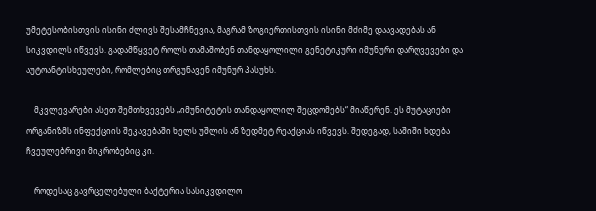უმეტესობისთვის ისინი ძლივს შესამჩნევია, მაგრამ ზოგიერთისთვის ისინი მძიმე დაავადებას ან სიკვდილს იწვევს. გადამწყვეტ როლს თამაშობენ თანდაყოლილი გენეტიკური იმუნური დარღვევები და აუტოანტისხეულები, რომლებიც თრგუნავენ იმუნურ პასუხს.

    მკვლევარები ასეთ შემთხვევებს „იმუნიტეტის თანდაყოლილ შეცდომებს“ მიაწერენ. ეს მუტაციები ორგანიზმს ინფექციის შეკავებაში ხელს უშლის ან ზედმეტ რეაქციას იწვევს. შედეგად, საშიში ხდება ჩვეულებრივი მიკრობებიც კი.

    როდესაც გავრცელებული ბაქტერია სასიკვდილო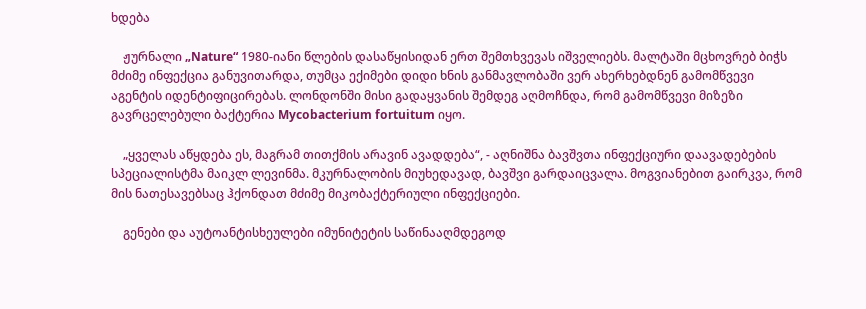ხდება

    ჟურნალი „Nature“ 1980-იანი წლების დასაწყისიდან ერთ შემთხვევას იშველიებს. მალტაში მცხოვრებ ბიჭს მძიმე ინფექცია განუვითარდა, თუმცა ექიმები დიდი ხნის განმავლობაში ვერ ახერხებდნენ გამომწვევი აგენტის იდენტიფიცირებას. ლონდონში მისი გადაყვანის შემდეგ აღმოჩნდა, რომ გამომწვევი მიზეზი გავრცელებული ბაქტერია Mycobacterium fortuitum იყო.

    „ყველას აწყდება ეს, მაგრამ თითქმის არავინ ავადდება“, - აღნიშნა ბავშვთა ინფექციური დაავადებების სპეციალისტმა მაიკლ ლევინმა. მკურნალობის მიუხედავად, ბავშვი გარდაიცვალა. მოგვიანებით გაირკვა, რომ მის ნათესავებსაც ჰქონდათ მძიმე მიკობაქტერიული ინფექციები.

    გენები და აუტოანტისხეულები იმუნიტეტის საწინააღმდეგოდ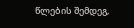წლების შემდეგ,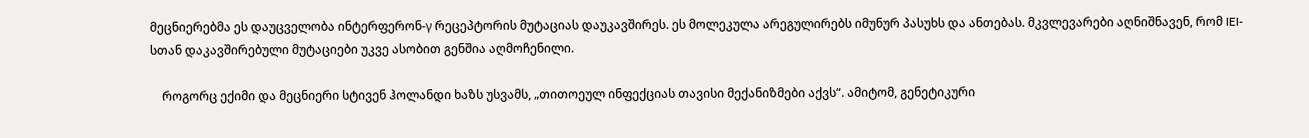მეცნიერებმა ეს დაუცველობა ინტერფერონ-γ რეცეპტორის მუტაციას დაუკავშირეს. ეს მოლეკულა არეგულირებს იმუნურ პასუხს და ანთებას. მკვლევარები აღნიშნავენ, რომ IEI-სთან დაკავშირებული მუტაციები უკვე ასობით გენშია აღმოჩენილი.

    როგორც ექიმი და მეცნიერი სტივენ ჰოლანდი ხაზს უსვამს, „თითოეულ ინფექციას თავისი მექანიზმები აქვს“. ამიტომ, გენეტიკური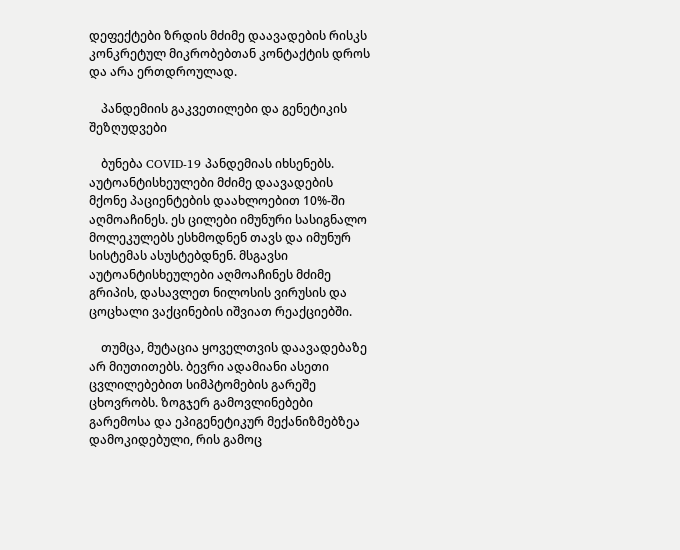დეფექტები ზრდის მძიმე დაავადების რისკს კონკრეტულ მიკრობებთან კონტაქტის დროს და არა ერთდროულად.

    პანდემიის გაკვეთილები და გენეტიკის შეზღუდვები

    ბუნება COVID-19 პანდემიას იხსენებს. აუტოანტისხეულები მძიმე დაავადების მქონე პაციენტების დაახლოებით 10%-ში აღმოაჩინეს. ეს ცილები იმუნური სასიგნალო მოლეკულებს ესხმოდნენ თავს და იმუნურ სისტემას ასუსტებდნენ. მსგავსი აუტოანტისხეულები აღმოაჩინეს მძიმე გრიპის, დასავლეთ ნილოსის ვირუსის და ცოცხალი ვაქცინების იშვიათ რეაქციებში.

    თუმცა, მუტაცია ყოველთვის დაავადებაზე არ მიუთითებს. ბევრი ადამიანი ასეთი ცვლილებებით სიმპტომების გარეშე ცხოვრობს. ზოგჯერ გამოვლინებები გარემოსა და ეპიგენეტიკურ მექანიზმებზეა დამოკიდებული, რის გამოც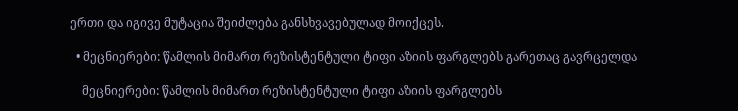ერთი და იგივე მუტაცია შეიძლება განსხვავებულად მოიქცეს.

  • მეცნიერები: წამლის მიმართ რეზისტენტული ტიფი აზიის ფარგლებს გარეთაც გავრცელდა

    მეცნიერები: წამლის მიმართ რეზისტენტული ტიფი აზიის ფარგლებს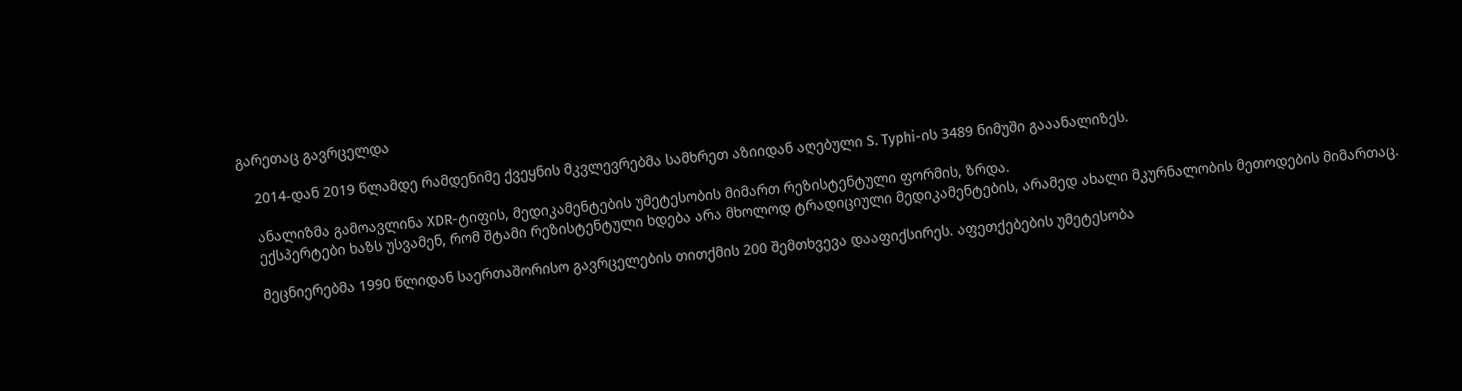გარეთაც გავრცელდა

    2014-დან 2019 წლამდე რამდენიმე ქვეყნის მკვლევრებმა სამხრეთ აზიიდან აღებული S. Typhi-ის 3489 ნიმუში გააანალიზეს.

    ანალიზმა გამოავლინა XDR-ტიფის, მედიკამენტების უმეტესობის მიმართ რეზისტენტული ფორმის, ზრდა.
    ექსპერტები ხაზს უსვამენ, რომ შტამი რეზისტენტული ხდება არა მხოლოდ ტრადიციული მედიკამენტების, არამედ ახალი მკურნალობის მეთოდების მიმართაც.

    მეცნიერებმა 1990 წლიდან საერთაშორისო გავრცელების თითქმის 200 შემთხვევა დააფიქსირეს. აფეთქებების უმეტესობა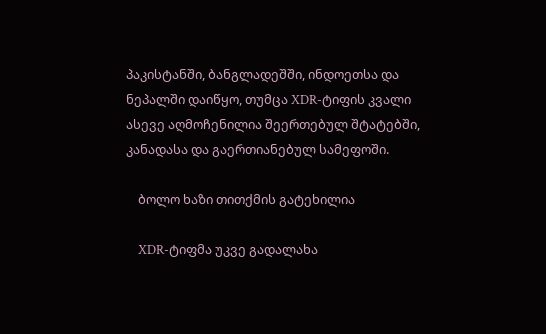პაკისტანში, ბანგლადეშში, ინდოეთსა და ნეპალში დაიწყო, თუმცა XDR-ტიფის კვალი ასევე აღმოჩენილია შეერთებულ შტატებში, კანადასა და გაერთიანებულ სამეფოში.

    ბოლო ხაზი თითქმის გატეხილია

    XDR-ტიფმა უკვე გადალახა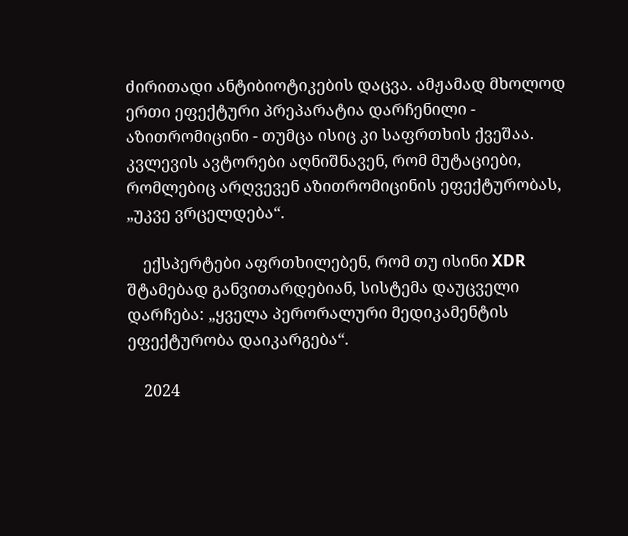ძირითადი ანტიბიოტიკების დაცვა. ამჟამად მხოლოდ ერთი ეფექტური პრეპარატია დარჩენილი - აზითრომიცინი - თუმცა ისიც კი საფრთხის ქვეშაა. კვლევის ავტორები აღნიშნავენ, რომ მუტაციები, რომლებიც არღვევენ აზითრომიცინის ეფექტურობას, „უკვე ვრცელდება“.

    ექსპერტები აფრთხილებენ, რომ თუ ისინი XDR შტამებად განვითარდებიან, სისტემა დაუცველი დარჩება: „ყველა პერორალური მედიკამენტის ეფექტურობა დაიკარგება“.

    2024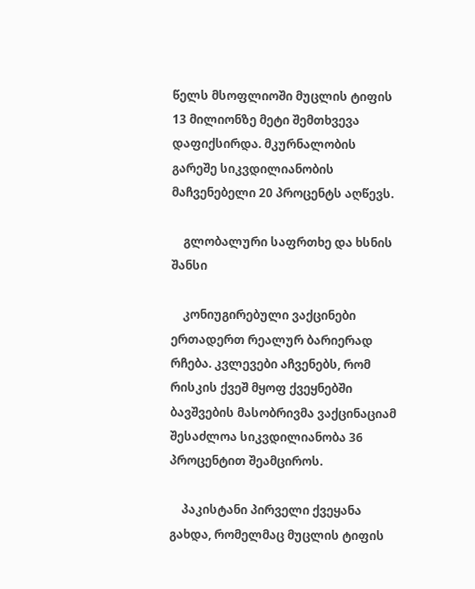წელს მსოფლიოში მუცლის ტიფის 13 მილიონზე მეტი შემთხვევა დაფიქსირდა. მკურნალობის გარეშე სიკვდილიანობის მაჩვენებელი 20 პროცენტს აღწევს.

    გლობალური საფრთხე და ხსნის შანსი

    კონიუგირებული ვაქცინები ერთადერთ რეალურ ბარიერად რჩება. კვლევები აჩვენებს, რომ რისკის ქვეშ მყოფ ქვეყნებში ბავშვების მასობრივმა ვაქცინაციამ შესაძლოა სიკვდილიანობა 36 პროცენტით შეამციროს.

    პაკისტანი პირველი ქვეყანა გახდა, რომელმაც მუცლის ტიფის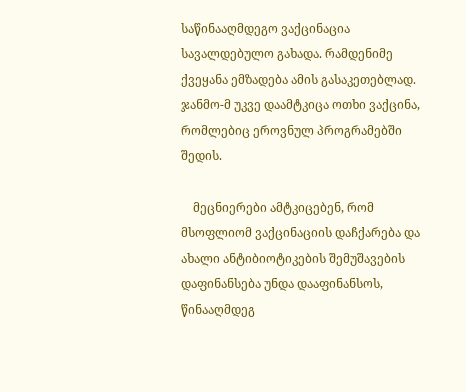საწინააღმდეგო ვაქცინაცია სავალდებულო გახადა. რამდენიმე ქვეყანა ემზადება ამის გასაკეთებლად. ჯანმო-მ უკვე დაამტკიცა ოთხი ვაქცინა, რომლებიც ეროვნულ პროგრამებში შედის.

    მეცნიერები ამტკიცებენ, რომ მსოფლიომ ვაქცინაციის დაჩქარება და ახალი ანტიბიოტიკების შემუშავების დაფინანსება უნდა დააფინანსოს, წინააღმდეგ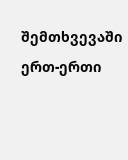შემთხვევაში ერთ-ერთი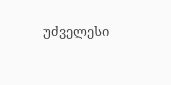უძველესი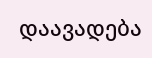დაავადება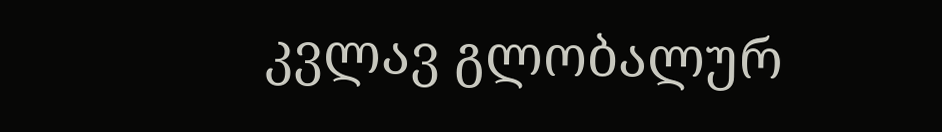კვლავ გლობალურ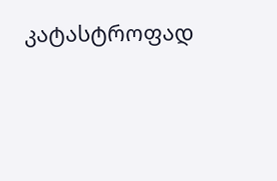კატასტროფად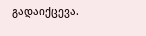გადაიქცევა.